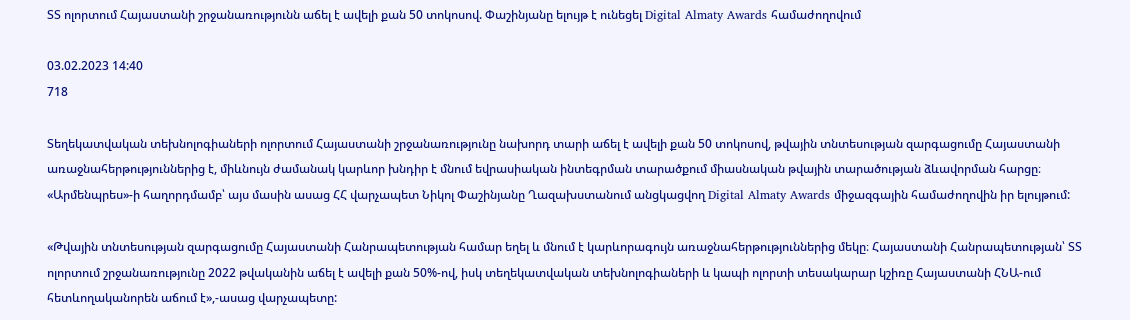ՏՏ ոլորտում Հայաստանի շրջանառությունն աճել է ավելի քան 50 տոկոսով. Փաշինյանը ելույթ է ունեցել Digital Almaty Awards համաժողովում

03.02.2023 14:40
718

Տեղեկատվական տեխնոլոգիաների ոլորտում Հայաստանի շրջանառությունը նախորդ տարի աճել է ավելի քան 50 տոկոսով, թվային տնտեսության զարգացումը Հայաստանի առաջնահերթություններից է, միևնույն ժամանակ կարևոր խնդիր է մնում եվրասիական ինտեգրման տարածքում միասնական թվային տարածության ձևավորման հարցը։ «Արմենպրես»-ի հաղորդմամբ՝ այս մասին ասաց ՀՀ վարչապետ Նիկոլ Փաշինյանը Ղազախստանում անցկացվող Digital Almaty Awards միջազգային համաժողովին իր ելույթում:

«Թվային տնտեսության զարգացումը Հայաստանի Հանրապետության համար եղել և մնում է կարևորագույն առաջնահերթություններից մեկը։ Հայաստանի Հանրապետության՝ ՏՏ ոլորտում շրջանառությունը 2022 թվականին աճել է ավելի քան 50%-ով, իսկ տեղեկատվական տեխնոլոգիաների և կապի ոլորտի տեսակարար կշիռը Հայաստանի ՀՆԱ-ում հետևողականորեն աճում է»,-ասաց վարչապետը: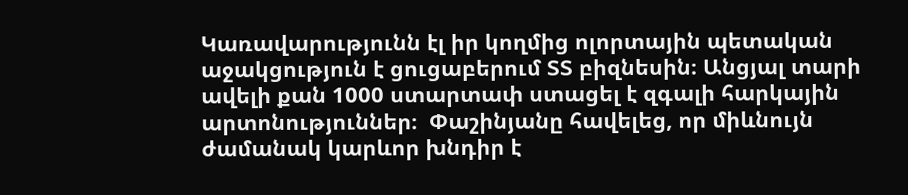Կառավարությունն էլ իր կողմից ոլորտային պետական աջակցություն է ցուցաբերում ՏՏ բիզնեսին։ Անցյալ տարի ավելի քան 1000 ստարտափ ստացել է զգալի հարկային արտոնություններ։  Փաշինյանը հավելեց, որ միևնույն ժամանակ կարևոր խնդիր է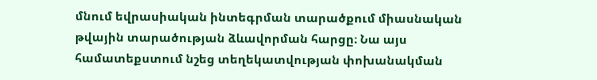մնում եվրասիական ինտեգրման տարածքում միասնական թվային տարածության ձևավորման հարցը։ Նա այս համատեքստում նշեց տեղեկատվության փոխանակման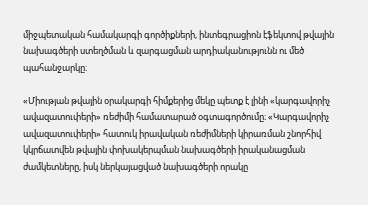միջպետական համակարգի գործիքների, ինտեգրացիոն էֆեկտով թվային նախագծերի ստեղծման և զարգացման արդիականությունն ու մեծ պահանջարկը։

«Միության թվային օրակարգի հիմքերից մեկը պետք է լինի «կարգավորիչ ավազատուփերի» ռեժիմի համատարած օգտագործումը։ «Կարգավորիչ ավազատուփերի» հատուկ իրավական ռեժիմների կիրառման շնորհիվ կկրճատվեն թվային փոխակերպման նախագծերի իրականացման ժամկետները, իսկ ներկայացված նախագծերի որակը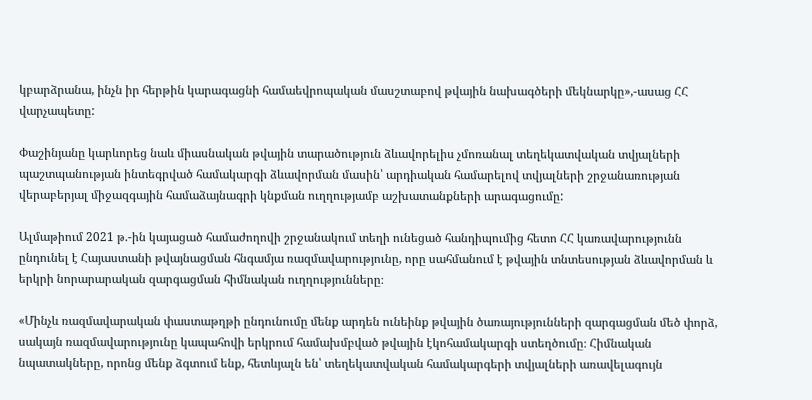կբարձրանա, ինչն իր հերթին կարագացնի համաեվրոպական մասշտաբով թվային նախագծերի մեկնարկը»,-ասաց ՀՀ վարչապետը:

Փաշինյանը կարևորեց նաև միասնական թվային տարածություն ձևավորելիս չմոռանալ տեղեկատվական տվյալների պաշտպանության ինտեգրված համակարգի ձևավորման մասին՝ արդիական համարելով տվյալների շրջանառության վերաբերյալ միջազգային համաձայնագրի կնքման ուղղությամբ աշխատանքների արագացումը:

Ալմաթիում 2021 թ.-ին կայացած համաժողովի շրջանակում տեղի ունեցած հանդիպումից հետո ՀՀ կառավարությունն ընդունել է Հայաստանի թվայնացման հնգամյա ռազմավարությունը, որը սահմանում է թվային տնտեսության ձևավորման և երկրի նորարարական զարգացման հիմնական ուղղությունները։

«Մինչև ռազմավարական փաստաթղթի ընդունումը մենք արդեն ունեինք թվային ծառայությունների զարգացման մեծ փորձ, սակայն ռազմավարությունը կապահովի երկրում համախմբված թվային էկոհամակարգի ստեղծումը։ Հիմնական նպատակները, որոնց մենք ձգտում ենք, հետևյալն են՝ տեղեկատվական համակարգերի տվյալների առավելագույն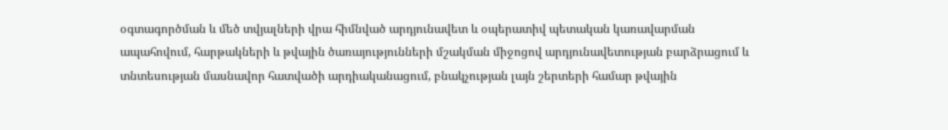օգտագործման և մեծ տվյալների վրա հիմնված արդյունավետ և օպերատիվ պետական կառավարման ապահովում, հարթակների և թվային ծառայությունների մշակման միջոցով արդյունավետության բարձրացում և տնտեսության մասնավոր հատվածի արդիականացում, բնակչության լայն շերտերի համար թվային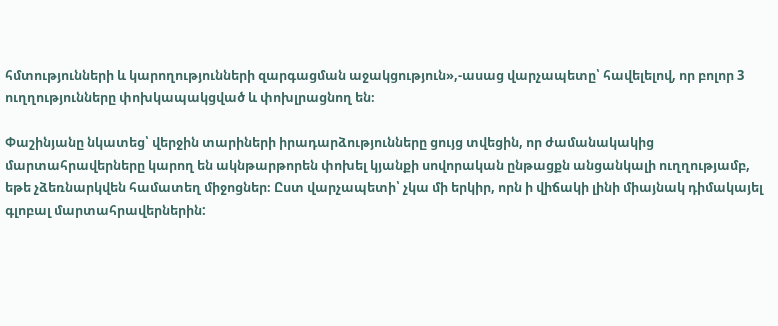հմտությունների և կարողությունների զարգացման աջակցություն»,-ասաց վարչապետը՝ հավելելով, որ բոլոր 3 ուղղությունները փոխկապակցված և փոխլրացնող են։

Փաշինյանը նկատեց՝ վերջին տարիների իրադարձությունները ցույց տվեցին, որ ժամանակակից մարտահրավերները կարող են ակնթարթորեն փոխել կյանքի սովորական ընթացքն անցանկալի ուղղությամբ, եթե չձեռնարկվեն համատեղ միջոցներ։ Ըստ վարչապետի՝ չկա մի երկիր, որն ի վիճակի լինի միայնակ դիմակայել գլոբալ մարտահրավերներին: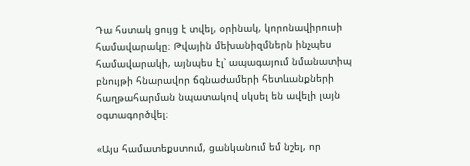Դա հստակ ցույց է տվել, օրինակ, կորոնավիրուսի համավարակը։ Թվային մեխանիզմներն ինչպես համավարակի, այնպես էլ՝ ապագայում նմանատիպ բնույթի հնարավոր ճգնաժամերի հետևանքների հաղթահարման նպատակով սկսել են ավելի լայն օգտագործվել։

«Այս համատեքստում, ցանկանում եմ նշել, որ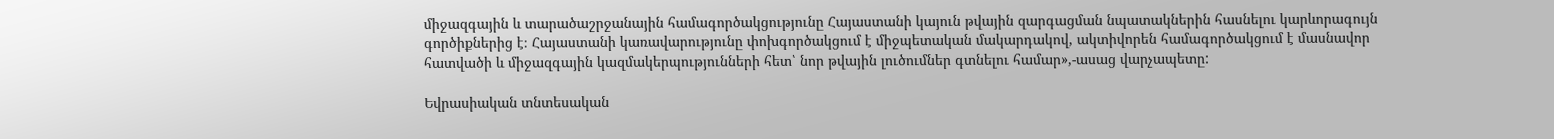միջազգային և տարածաշրջանային համագործակցությունը Հայաստանի կայուն թվային զարգացման նպատակներին հասնելու կարևորագույն գործիքներից է։ Հայաստանի կառավարությունը փոխգործակցում է միջպետական մակարդակով, ակտիվորեն համագործակցում է մասնավոր հատվածի և միջազգային կազմակերպությունների հետ՝ նոր թվային լուծումներ գտնելու համար»,-ասաց վարչապետը:

Եվրասիական տնտեսական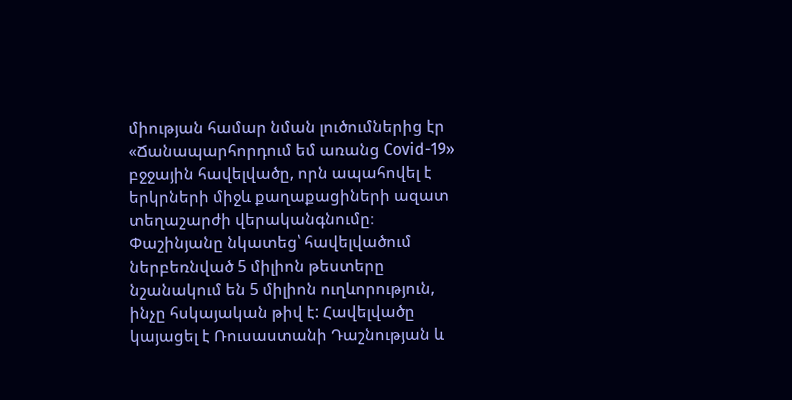միության համար նման լուծումներից էր «Ճանապարհորդում եմ առանց Covid-19» բջջային հավելվածը, որն ապահովել է երկրների միջև քաղաքացիների ազատ տեղաշարժի վերականգնումը։  Փաշինյանը նկատեց՝ հավելվածում ներբեռնված 5 միլիոն թեստերը նշանակում են 5 միլիոն ուղևորություն, ինչը հսկայական թիվ է: Հավելվածը կայացել է Ռուսաստանի Դաշնության և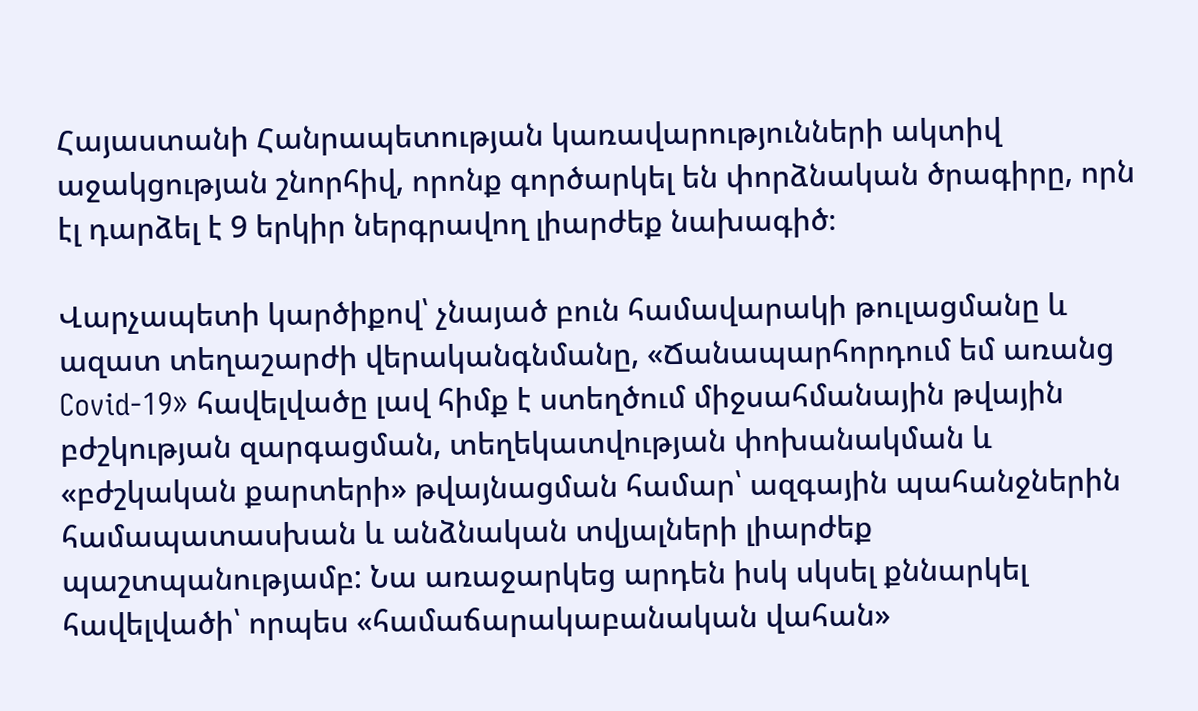Հայաստանի Հանրապետության կառավարությունների ակտիվ աջակցության շնորհիվ, որոնք գործարկել են փորձնական ծրագիրը, որն էլ դարձել է 9 երկիր ներգրավող լիարժեք նախագիծ։

Վարչապետի կարծիքով՝ չնայած բուն համավարակի թուլացմանը և ազատ տեղաշարժի վերականգնմանը, «Ճանապարհորդում եմ առանց Covid-19» հավելվածը լավ հիմք է ստեղծում միջսահմանային թվային բժշկության զարգացման, տեղեկատվության փոխանակման և «բժշկական քարտերի» թվայնացման համար՝ ազգային պահանջներին համապատասխան և անձնական տվյալների լիարժեք պաշտպանությամբ: Նա առաջարկեց արդեն իսկ սկսել քննարկել հավելվածի՝ որպես «համաճարակաբանական վահան»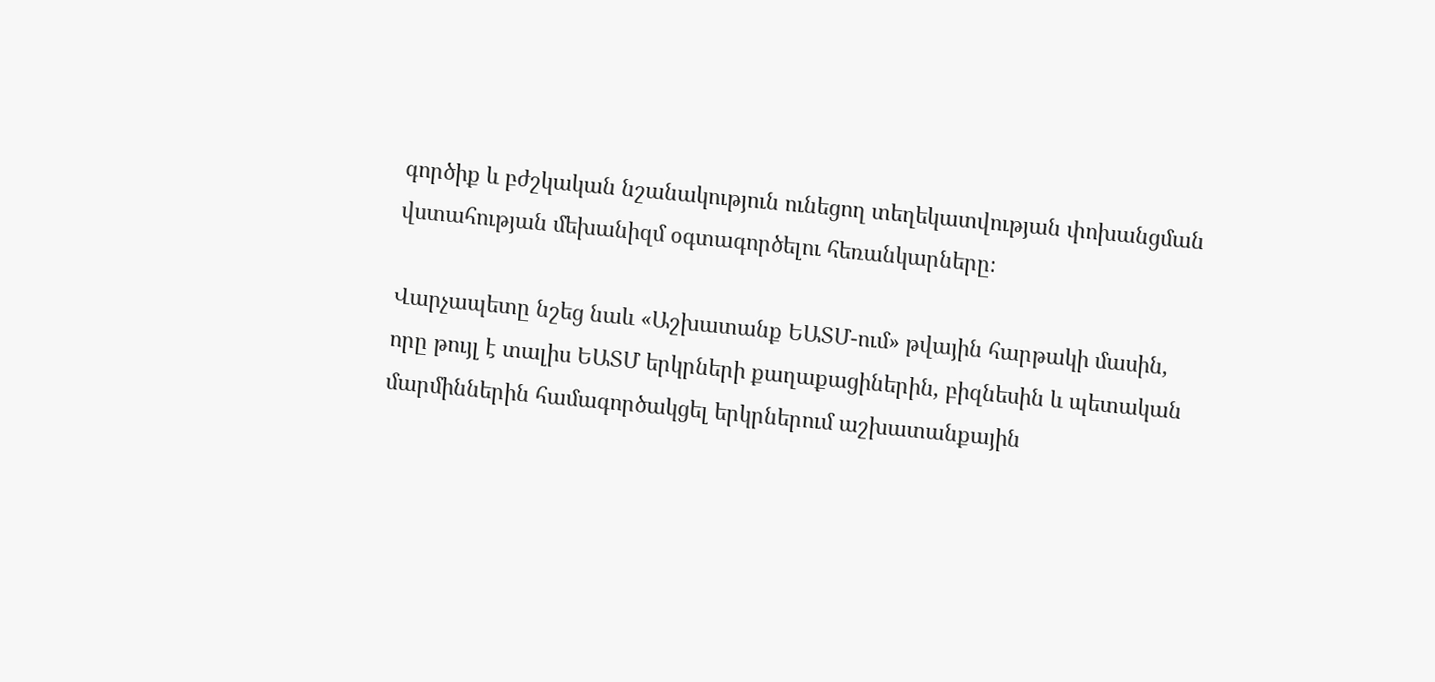գործիք և բժշկական նշանակություն ունեցող տեղեկատվության փոխանցման վստահության մեխանիզմ օգտագործելու հեռանկարները։

Վարչապետը նշեց նաև «Աշխատանք ԵԱՏՄ-ում» թվային հարթակի մասին, որը թույլ է տալիս ԵԱՏՄ երկրների քաղաքացիներին, բիզնեսին և պետական մարմիններին համագործակցել երկրներում աշխատանքային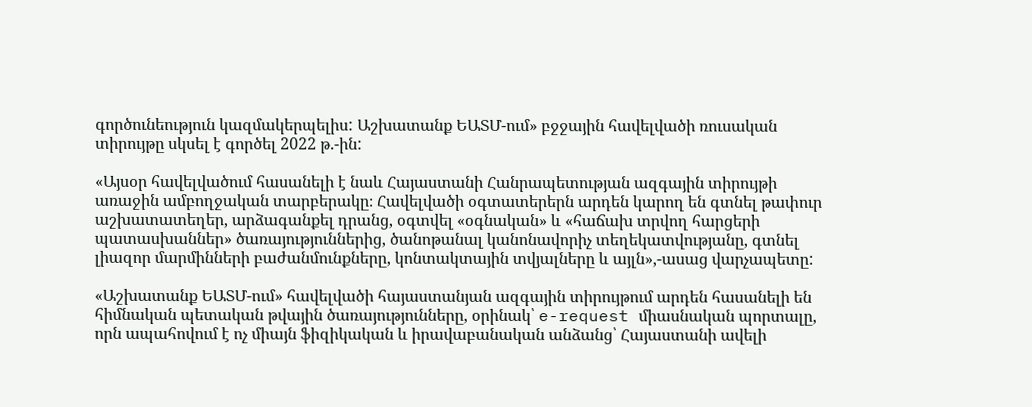գործունեություն կազմակերպելիս: Աշխատանք ԵԱՏՄ-ում» բջջային հավելվածի ռուսական տիրույթը սկսել է գործել 2022 թ.-ին:

«Այսօր հավելվածում հասանելի է նաև Հայաստանի Հանրապետության ազգային տիրույթի առաջին ամբողջական տարբերակը։ Հավելվածի օգտատերերն արդեն կարող են գտնել թափուր աշխատատեղեր, արձագանքել դրանց, օգտվել «օգնական» և «հաճախ տրվող հարցերի պատասխաններ» ծառայություններից, ծանոթանալ կանոնավորիչ տեղեկատվությանը, գտնել լիազոր մարմինների բաժանմունքները, կոնտակտային տվյալները և այլն»,-ասաց վարչապետը:

«Աշխատանք ԵԱՏՄ-ում» հավելվածի հայաստանյան ազգային տիրույթում արդեն հասանելի են հիմնական պետական թվային ծառայությունները, օրինակ՝ e-request միասնական պորտալը, որն ապահովում է ոչ միայն ֆիզիկական և իրավաբանական անձանց՝ Հայաստանի ավելի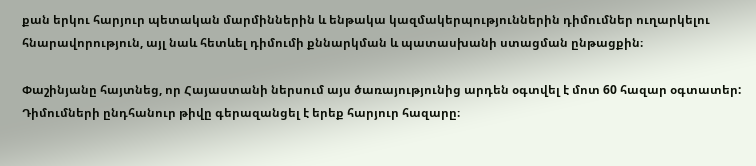քան երկու հարյուր պետական մարմիններին և ենթակա կազմակերպություններին դիմումներ ուղարկելու հնարավորություն, այլ նաև հետևել դիմումի քննարկման և պատասխանի ստացման ընթացքին։

Փաշինյանը հայտնեց, որ Հայաստանի ներսում այս ծառայությունից արդեն օգտվել է մոտ 60 հազար օգտատեր: Դիմումների ընդհանուր թիվը գերազանցել է երեք հարյուր հազարը։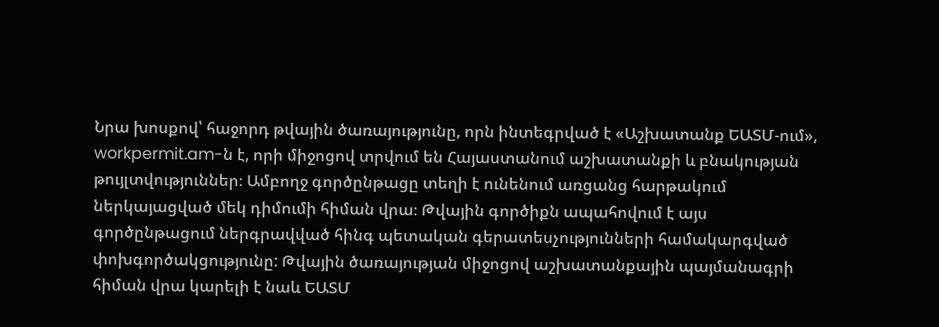Նրա խոսքով՝ հաջորդ թվային ծառայությունը, որն ինտեգրված է «Աշխատանք ԵԱՏՄ-ում», workpermit.am-ն է, որի միջոցով տրվում են Հայաստանում աշխատանքի և բնակության թույլտվություններ։ Ամբողջ գործընթացը տեղի է ունենում առցանց հարթակում ներկայացված մեկ դիմումի հիման վրա։ Թվային գործիքն ապահովում է այս գործընթացում ներգրավված հինգ պետական գերատեսչությունների համակարգված փոխգործակցությունը: Թվային ծառայության միջոցով աշխատանքային պայմանագրի հիման վրա կարելի է նաև ԵԱՏՄ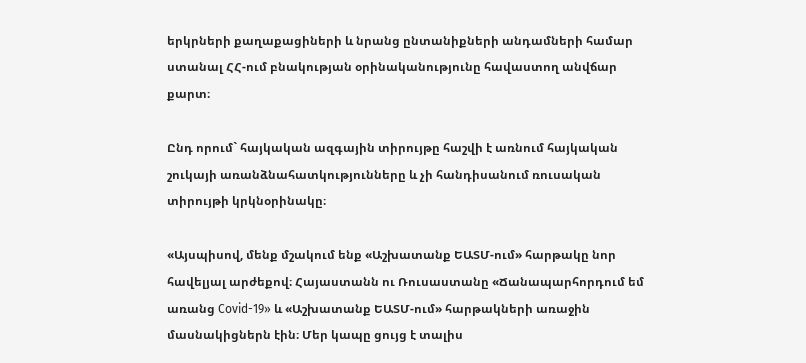երկրների քաղաքացիների և նրանց ընտանիքների անդամների համար ստանալ ՀՀ-ում բնակության օրինականությունը հավաստող անվճար քարտ։

Ընդ որում` հայկական ազգային տիրույթը հաշվի է առնում հայկական շուկայի առանձնահատկությունները և չի հանդիսանում ռուսական տիրույթի կրկնօրինակը։

«Այսպիսով, մենք մշակում ենք «Աշխատանք ԵԱՏՄ-ում» հարթակը նոր հավելյալ արժեքով։ Հայաստանն ու Ռուսաստանը «Ճանապարհորդում եմ առանց Covid-19» և «Աշխատանք ԵԱՏՄ-ում» հարթակների առաջին մասնակիցներն էին։ Մեր կապը ցույց է տալիս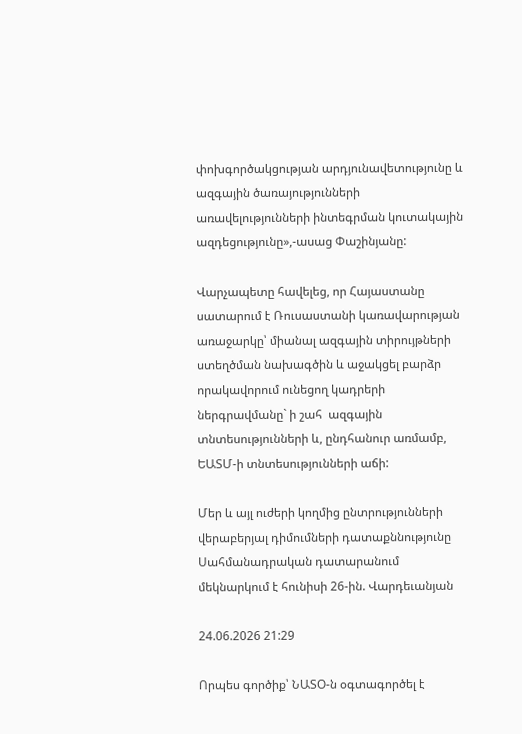փոխգործակցության արդյունավետությունը և ազգային ծառայությունների առավելությունների ինտեգրման կուտակային ազդեցությունը»,-ասաց Փաշինյանը:

Վարչապետը հավելեց, որ Հայաստանը սատարում է Ռուսաստանի կառավարության առաջարկը՝ միանալ ազգային տիրույթների ստեղծման նախագծին և աջակցել բարձր որակավորում ունեցող կադրերի ներգրավմանը` ի շահ  ազգային տնտեսությունների և, ընդհանուր առմամբ, ԵԱՏՄ-ի տնտեսությունների աճի:

Մեր և այլ ուժերի կողմից ընտրությունների վերաբերյալ դիմումների դատաքննությունը Սահմանադրական դատարանում մեկնարկում է հունիսի 26-ին. Վարդեւանյան

24.06.2026 21:29

Որպես գործիք՝ ՆԱՏՕ-ն օգտագործել է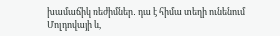խամաճիկ ռեժիմներ․ դա է հիմա տեղի ունենում Մոլդովայի և,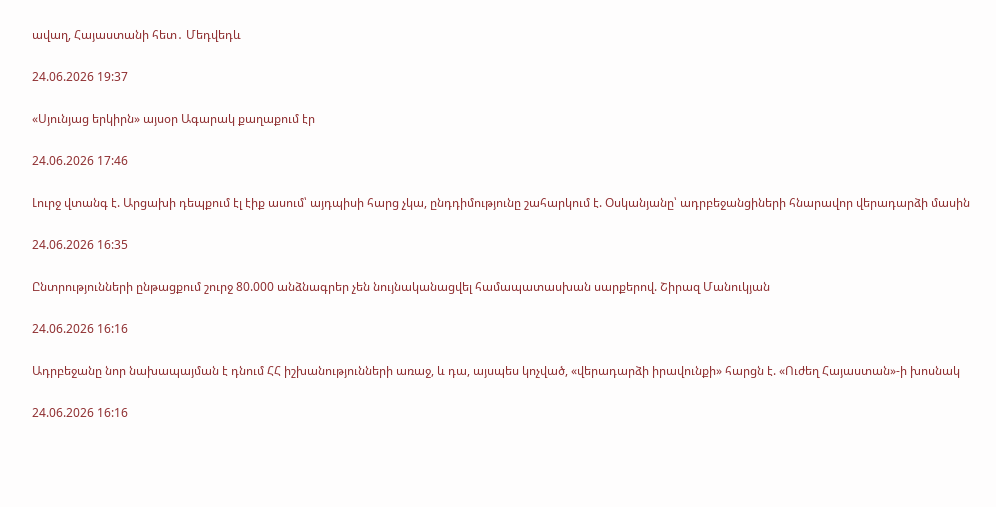ավաղ, Հայաստանի հետ․ Մեդվեդև

24.06.2026 19:37

«Սյունյաց երկիրն» այսօր Ագարակ քաղաքում էր

24.06.2026 17:46

Լուրջ վտանգ է. Արցախի դեպքում էլ էիք ասում՝ այդպիսի հարց չկա, ընդդիմությունը շահարկում է. Օսկանյանը՝ ադրբեջանցիների հնարավոր վերադարձի մասին

24.06.2026 16:35

Ընտրությունների ընթացքում շուրջ 80.000 անձնագրեր չեն նույնականացվել համապատասխան սարքերով. Շիրազ Մանուկյան

24.06.2026 16:16

Ադրբեջանը նոր նախապայման է դնում ՀՀ իշխանությունների առաջ, և դա, այսպես կոչված, «վերադարձի իրավունքի» հարցն է. «Ուժեղ Հայաստան»-ի խոսնակ

24.06.2026 16:16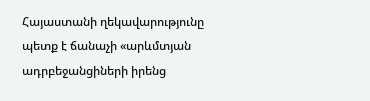Հայաստանի ղեկավարությունը պետք է ճանաչի «արևմտյան ադրբեջանցիների իրենց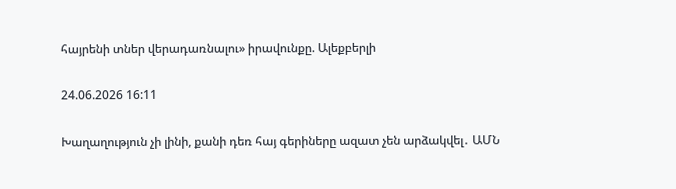հայրենի տներ վերադառնալու» իրավունքը. Ալեքբերլի

24.06.2026 16:11

Խաղաղություն չի լինի, քանի դեռ հայ գերիները ազատ չեն արձակվել․ ԱՄՆ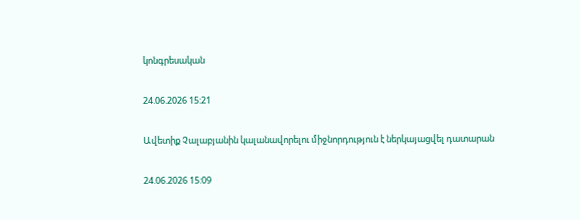կոնգրեսական

24.06.2026 15:21

Ավետիք Չալաբյանին կալանավորելու միջնորդություն է ներկայացվել դատարան

24.06.2026 15:09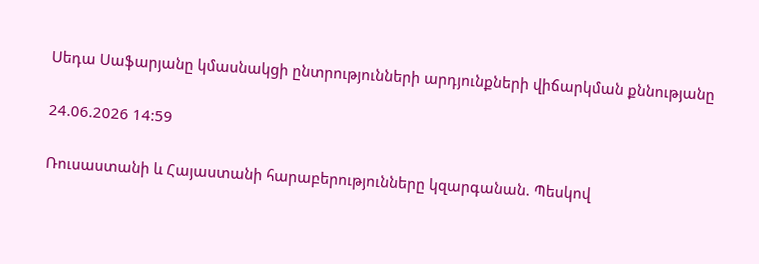Սեդա Սաֆարյանը կմասնակցի ընտրությունների արդյունքների վիճարկման քննությանը

24.06.2026 14:59

Ռուսաստանի և Հայաստանի հարաբերությունները կզարգանան. Պեսկով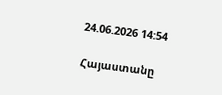24.06.2026 14:54

Հայաստանը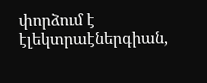փորձում է էլեկտրաէներգիան,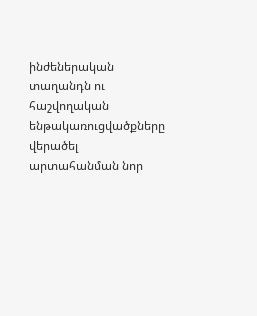ինժեներական տաղանդն ու հաշվողական ենթակառուցվածքները վերածել արտահանման նոր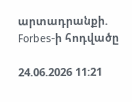արտադրանքի. Forbes-ի հոդվածը

24.06.2026 11:21